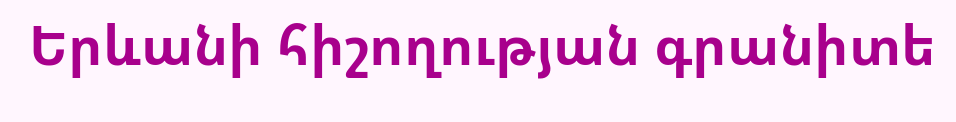Երևանի հիշողության գրանիտե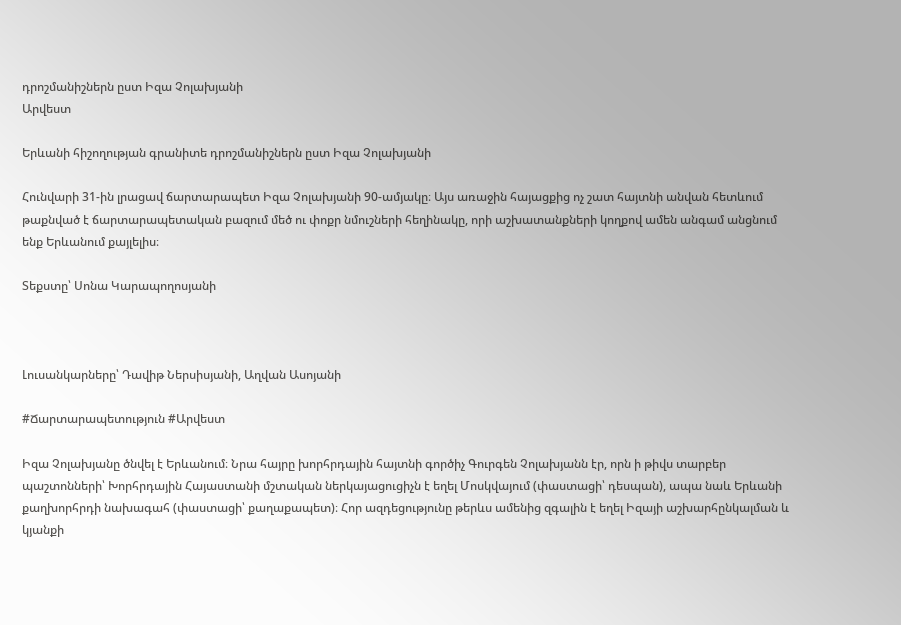դրոշմանիշներն ըստ Իզա Չոլախյանի
Արվեստ

Երևանի հիշողության գրանիտե դրոշմանիշներն ըստ Իզա Չոլախյանի

Հունվարի 31-ին լրացավ ճարտարապետ Իզա Չոլախյանի 90-ամյակը։ Այս առաջին հայացքից ոչ շատ հայտնի անվան հետևում թաքնված է ճարտարապետական բազում մեծ ու փոքր նմուշների հեղինակը, որի աշխատանքների կողքով ամեն անգամ անցնում ենք Երևանում քայլելիս։

Տեքստը՝ Սոնա Կարապողոսյանի



Լուսանկարները՝ Դավիթ Ներսիսյանի, Աղվան Ասոյանի

#Ճարտարապետություն #Արվեստ

Իզա Չոլախյանը ծնվել է Երևանում։ Նրա հայրը խորհրդային հայտնի գործիչ Գուրգեն Չոլախյանն էր, որն ի թիվս տարբեր պաշտոնների՝ Խորհրդային Հայաստանի մշտական ներկայացուցիչն է եղել Մոսկվայում (փաստացի՝ դեսպան), ապա նաև Երևանի քաղխորհրդի նախագահ (փաստացի՝ քաղաքապետ)։ Հոր ազդեցությունը թերևս ամենից զգալին է եղել Իզայի աշխարհընկալման և կյանքի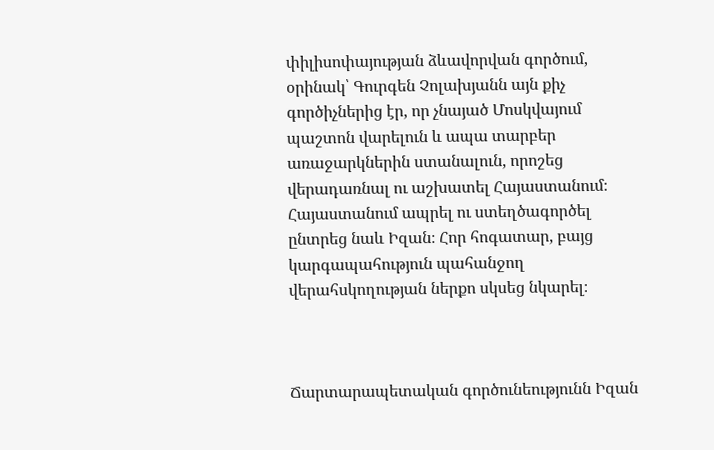փիլիսոփայության ձևավորվան գործում, օրինակ՝ Գուրգեն Չոլախյանն այն քիչ գործիչներից էր, որ չնայած Մոսկվայում պաշտոն վարելուն և ապա տարբեր առաջարկներին ստանալուն, որոշեց վերադառնալ ու աշխատել Հայաստանում։ Հայաստանում ապրել ու ստեղծագործել ընտրեց նաև Իզան։ Հոր հոգատար, բայց կարգապահություն պահանջող  վերահսկողության ներքո սկսեց նկարել։



Ճարտարապետական գործունեությունն Իզան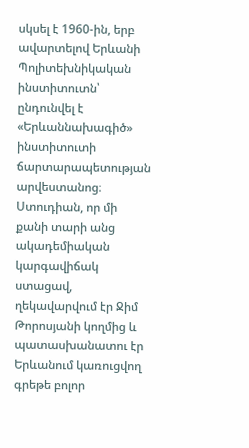սկսել է 1960-ին, երբ ավարտելով Երևանի Պոլիտեխնիկական ինստիտուտն՝ ընդունվել է «Երևաննախագիծ» ինստիտուտի ճարտարապետության արվեստանոց։ Ստուդիան, որ մի քանի տարի անց ակադեմիական կարգավիճակ ստացավ, ղեկավարվում էր Ջիմ Թորոսյանի կողմից և պատասխանատու էր Երևանում կառուցվող գրեթե բոլոր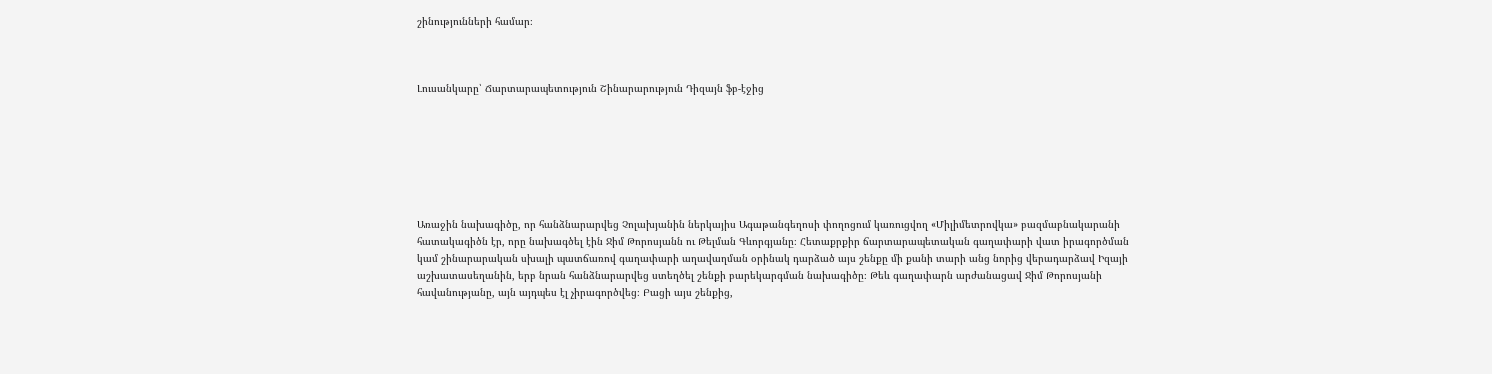շինությունների համար։



Լուսանկարը՝ Ճարտարապետություն Շինարարություն Դիզայն ֆբ-էջից







Առաջին նախագիծը, որ հանձնարարվեց Չոլախյանին ներկայիս Ագաթանգեղոսի փողոցում կառուցվող «Միլիմետրովկա» բազմաբնակարանի հատակագիծն էր, որը նախագծել էին Ջիմ Թորոսյանն ու Թելման Գևորգյանը։ Հետաքրքիր ճարտարապետական գաղափարի վատ իրագործման կամ շինարարական սխալի պատճառով գաղափարի աղավաղման օրինակ դարձած այս շենքը մի քանի տարի անց նորից վերադարձավ Իզայի աշխատասեղանին, երբ նրան հանձնարարվեց ստեղծել շենքի բարեկարգման նախագիծը։ Թեև գաղափարն արժանացավ Ջիմ Թորոսյանի հավանությանը, այն այդպես էլ չիրագործվեց։ Բացի այս շենքից,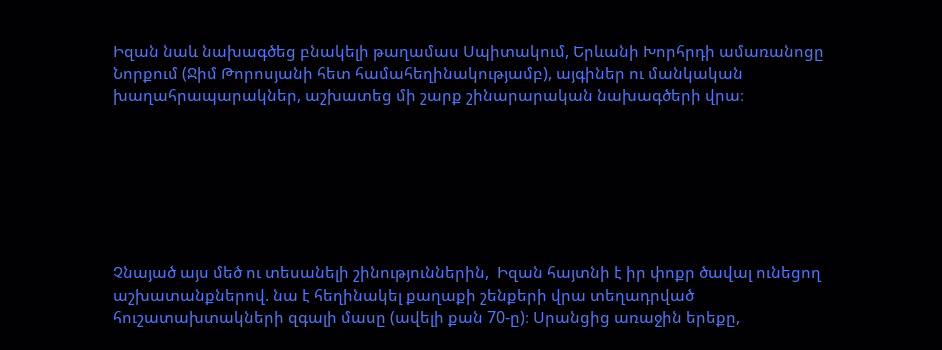Իզան նաև նախագծեց բնակելի թաղամաս Սպիտակում, Երևանի Խորհրդի ամառանոցը Նորքում (Ջիմ Թորոսյանի հետ համահեղինակությամբ), այգիներ ու մանկական խաղահրապարակներ, աշխատեց մի շարք շինարարական նախագծերի վրա։







Չնայած այս մեծ ու տեսանելի շինություններին,  Իզան հայտնի է իր փոքր ծավալ ունեցող աշխատանքներով. նա է հեղինակել քաղաքի շենքերի վրա տեղադրված հուշատախտակների զգալի մասը (ավելի քան 70-ը)։ Սրանցից առաջին երեքը,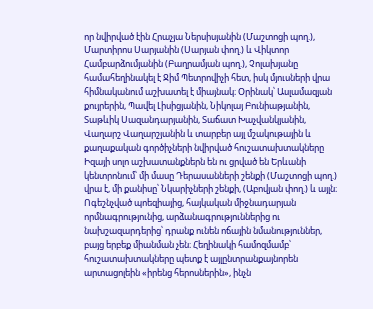որ նվիրված էին Հրաչյա Ներսիսյանին (Մաշտոցի պող.), Մարտիրոս Սարյանին (Սարյան փող.) և Վիկտոր Համբարձումյանին (Բաղրամյան պող.), Չոլախյանը համահեղինակել է Ջիմ Պետրովիչի հետ, իսկ մյուսների վրա հիմնականում աշխատել է միայնակ։ Օրինակ՝ Ասլամազյան քույրերին, Պավել Լիսիցյանին, Նիկոլայ Բունիաթյանին, Տաթևիկ Սազանդարյանին, Տաճատ Խաչվանկյանին, Վաղարշ Վաղարշյանին և տարբեր այլ մշակութային և քաղաքական գործիչների նվիրված հուշատախտակները Իզայի սոլո աշխատանքներն են ու ցրված են Երևանի կենտրոնում՝ մի մասը Դերասանների շենքի (Մաշտոցի պող.) վրա է, մի քանիսը՝ Նկարիչների շենքի, (Աբովյան փող.) և այլն։ Ոգեշնչված պոեզիայից, հայկական միջնադարյան որմնագրությունից, արձանագրություններից ու նախշազարդերից՝ դրանք ունեն ոճային նմանություններ, բայց երբեք միանման չեն։ Հեղինակի համոզմամբ՝ հուշատախտակները պետք է այլընտրանքայնորեն արտացոլեին «իրենց հերոսներին», ինչն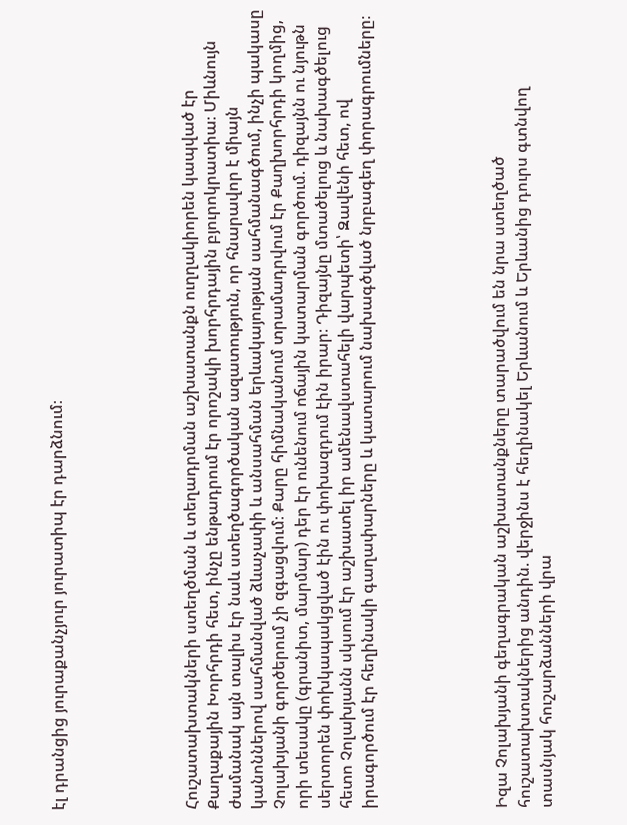էլ դրանցից յուրաքանչյուր յուրատիպ էր դարձնում։





Հուշատախտակների ստեղծման և տեղադրման աշխատանքն ուղղակիորեն կապված էր Քաղաքային Խորհրդի հետ, ինչը ենթադրում էր որոշակի խորհրդային բյուրոկրատիա։ Միևնույն ժամանակ այն տալիս էր նաև ստեղծագործական ազատություն, որ հնարավոր է միայն կանոններով սահմանված ձևաչափի և անսահման երևակայության սահմանագծում, ինչի պակասը Չոլախյանի գործերում չի զգացվում։ Քարը հիմնականում տրամադրվում էր Քաղխորհրդի կողմից, որի տեսակը (գրանիտ, մարմար) դեր էր ունենում ոճային կատարման գործում. դիզայնն ու նյութն սերտորեն փոխկապակցված էին ու փոխազդում էին իրար։ Դիզայնը մտածելուց և նախագծելուց հետո Չոլախյանն սկսում էր աշխատել իր ամենավստահելի վարպետի՝ Զավենի հետ, ով իրագործում էր հեղինակի գաղափարները և կատարում նախագծված նրբագեղ փորագրումները։





Իզա Չոլախյանի գեղագրական աշխատանքները տարածվում են նրա ստեղծած հուշատախտակներից անդին. վերջինս է հեղինակել Երևանում և Երևանից դուրս գտնվող տասնյակ հուշարձանների վրա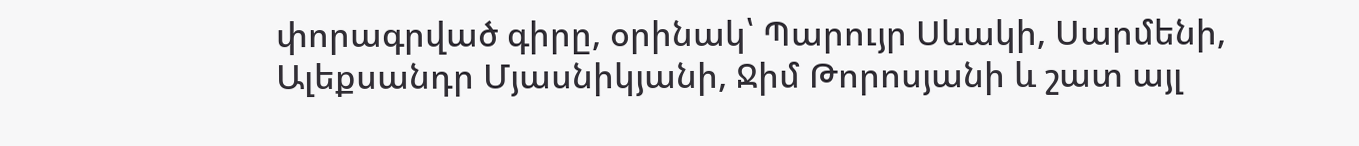փորագրված գիրը, օրինակ՝ Պարույր Սևակի, Սարմենի, Ալեքսանդր Մյասնիկյանի, Ջիմ Թորոսյանի և շատ այլ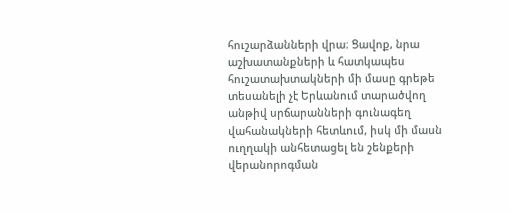հուշարձանների վրա։ Ցավոք, նրա աշխատանքների և հատկապես հուշատախտակների մի մասը գրեթե տեսանելի չէ Երևանում տարածվող անթիվ սրճարանների գունագեղ վահանակների հետևում, իսկ մի մասն ուղղակի անհետացել են շենքերի վերանորոգման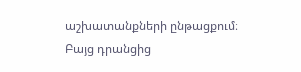աշխատանքների ընթացքում։ Բայց դրանցից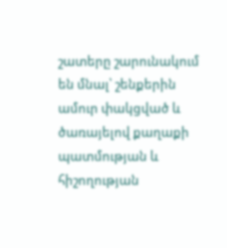շատերը շարունակում են մնալ՝ շենքերին ամուր փակցված և ծառայելով քաղաքի պատմության և հիշողության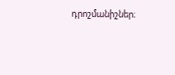դրոշմանիշներ։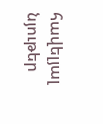հավելյալ նյութեր